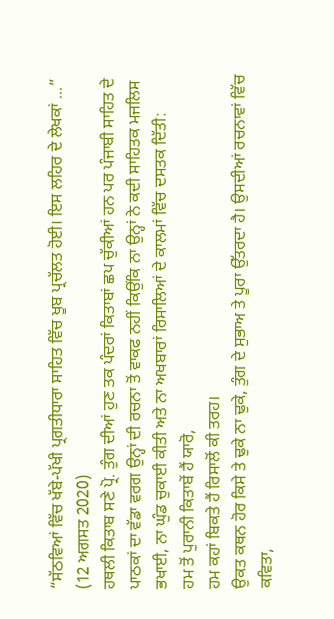“ਸੱਠਵਿਆਂ ਵਿੱਚ ਖੱਬੇ-ਪੱਖੀ ਪ੍ਰਗਤੀਧਾਰਾ ਸਾਹਿਤ ਵਿੱਚ ਖੂਬ ਪ੍ਰਚੱਲਤ ਹੋਈ। ਇਸ ਲਹਿਰ ਦੇ ਲੇਖਕਾਂ ...”
(12 ਅਗਸਤ 2020)
ਹਥਲੀ ਕਿਤਾਬ ਸਣੇ ਪ੍ਰੋ. ਤੁੰਗ ਦੀਆਂ ਹੁਣ ਤਕ ਪੰਦਰਾਂ ਕਿਤਾਬਾਂ ਛਪ ਚੁੱਕੀਆਂ ਹਨ ਪਰ ਪੰਜਾਬੀ ਸਾਹਿਤ ਦੇ ਪਾਠਕਾਂ ਦਾ ਵੱਡਾ ਵਰਗ ਉਨ੍ਹਾਂ ਦੀ ਰਚਨਾ ਤੋਂ ਵਾਕਫ ਨਹੀਂ ਕਿਉਂਕਿ ਨਾ ਉਨ੍ਹਾਂ ਨੇ ਕਦੀ ਸਾਹਿਤਕ ਮਜਲਿਸ ਭਖਾਈ, ਨਾ ਘੁੰਡ ਚੁਕਾਈ ਕੀਤੀ ਅਤੇ ਨਾ ਅਖਬਾਰਾਂ ਰਿਸਾਲਿਆਂ ਦੇ ਕਾਲਮਾਂ ਵਿੱਚ ਦਸਤਕ ਦਿੱਤੀ:
ਹਮ ਤੋਂ ਪੁਰਾਨੀ ਕਿਤਾਬੇਂ ਹੈਂ ਯਾਰੋ,
ਹਮ ਕਹਾਂ ਬਿਕਤੇ ਹੈਂ ਰਿਸਾਲੋਂ ਕੀ ਤਰਹ।
ਉਕਤ ਕਥਨ ਹੋਰ ਕਿਸੇ ਤੇ ਢੁਕੇ ਨਾ ਢੁਕੇ, ਤੁੰਗ ਦੇ ਸੁਭਾਅ ਤੇ ਪੂਰਾ ਉੱਤਰਦਾ ਹੈ। ਉਸਦੀਆਂ ਰਚਨਾਵਾਂ ਵਿੱਚ ਕਵਿਤਾ,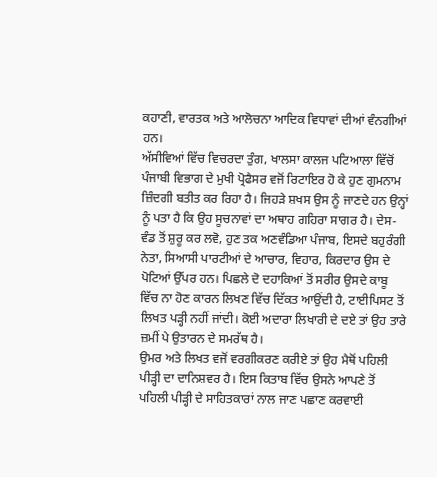ਕਹਾਣੀ, ਵਾਰਤਕ ਅਤੇ ਆਲੋਚਨਾ ਆਦਿਕ ਵਿਧਾਵਾਂ ਦੀਆਂ ਵੰਨਗੀਆਂ ਹਨ।
ਅੱਸੀਵਿਆਂ ਵਿੱਚ ਵਿਚਰਦਾ ਤੁੰਗ, ਖਾਲਸਾ ਕਾਲਜ ਪਟਿਆਲਾ ਵਿੱਚੋਂ ਪੰਜਾਬੀ ਵਿਭਾਗ ਦੇ ਮੁਖੀ ਪ੍ਰੋਫੈਸਰ ਵਜੋਂ ਰਿਟਾਇਰ ਹੋ ਕੇ ਹੁਣ ਗੁਮਨਾਮ ਜ਼ਿੰਦਗੀ ਬਤੀਤ ਕਰ ਰਿਹਾ ਹੈ। ਜਿਹੜੇ ਸ਼ਖਸ ਉਸ ਨੂੰ ਜਾਣਦੇ ਹਨ ਉਨ੍ਹਾਂ ਨੂੰ ਪਤਾ ਹੈ ਕਿ ਉਹ ਸੂਚਨਾਵਾਂ ਦਾ ਅਥਾਹ ਗਹਿਰਾ ਸਾਗਰ ਹੈ। ਦੇਸ-ਵੰਡ ਤੋਂ ਸ਼ੁਰੂ ਕਰ ਲਵੋ, ਹੁਣ ਤਕ ਅਣਵੰਡਿਆ ਪੰਜਾਬ, ਇਸਦੇ ਬਹੁਰੰਗੀ ਨੇਤਾ, ਸਿਆਸੀ ਪਾਰਟੀਆਂ ਦੇ ਆਚਾਰ, ਵਿਹਾਰ, ਕਿਰਦਾਰ ਉਸ ਦੇ ਪੋਟਿਆਂ ਉੱਪਰ ਹਨ। ਪਿਛਲੇ ਦੋ ਦਹਾਕਿਆਂ ਤੋਂ ਸਰੀਰ ਉਸਦੇ ਕਾਬੂ ਵਿੱਚ ਨਾ ਹੋਣ ਕਾਰਨ ਲਿਖਣ ਵਿੱਚ ਦਿੱਕਤ ਆਉਂਦੀ ਹੈ, ਟਾਈਪਿਸਟ ਤੋਂ ਲਿਖਤ ਪੜ੍ਹੀ ਨਹੀਂ ਜਾਂਦੀ। ਕੋਈ ਅਦਾਰਾ ਲਿਖਾਰੀ ਦੇ ਦਏ ਤਾਂ ਉਹ ਤਾਰੇ ਜ਼ਮੀਂ ਪੇ ਉਤਾਰਨ ਦੇ ਸਮਰੱਥ ਹੈ।
ਉਮਰ ਅਤੇ ਲਿਖਤ ਵਜੋਂ ਵਰਗੀਕਰਣ ਕਰੀਏ ਤਾਂ ਉਹ ਮੈਥੋਂ ਪਹਿਲੀ ਪੀੜ੍ਹੀ ਦਾ ਦਾਨਿਸ਼ਵਰ ਹੈ। ਇਸ ਕਿਤਾਬ ਵਿੱਚ ਉਸਨੇ ਆਪਣੇ ਤੋਂ ਪਹਿਲੀ ਪੀੜ੍ਹੀ ਦੇ ਸਾਹਿਤਕਾਰਾਂ ਨਾਲ ਜਾਣ ਪਛਾਣ ਕਰਵਾਈ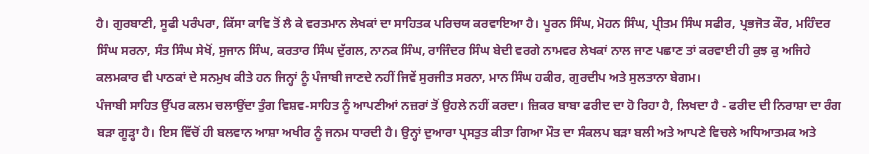ਹੈ। ਗੁਰਬਾਣੀ, ਸੂਫੀ ਪਰੰਪਰਾ, ਕਿੱਸਾ ਕਾਵਿ ਤੋਂ ਲੈ ਕੇ ਵਰਤਮਾਨ ਲੇਖਕਾਂ ਦਾ ਸਾਹਿਤਕ ਪਰਿਚਯ ਕਰਵਾਇਆ ਹੈ। ਪੂਰਨ ਸਿੰਘ, ਮੋਹਨ ਸਿੰਘ, ਪ੍ਰੀਤਮ ਸਿੰਘ ਸਫੀਰ, ਪ੍ਰਭਜੋਤ ਕੌਰ, ਮਹਿੰਦਰ ਸਿੰਘ ਸਰਨਾ, ਸੰਤ ਸਿੰਘ ਸੇਖੋਂ, ਸੁਜਾਨ ਸਿੰਘ, ਕਰਤਾਰ ਸਿੰਘ ਦੁੱਗਲ, ਨਾਨਕ ਸਿੰਘ, ਰਾਜਿੰਦਰ ਸਿੰਘ ਬੇਦੀ ਵਰਗੇ ਨਾਮਵਰ ਲੇਖਕਾਂ ਨਾਲ ਜਾਣ ਪਛਾਣ ਤਾਂ ਕਰਵਾਈ ਹੀ ਕੁਝ ਕੁ ਅਜਿਹੇ ਕਲਮਕਾਰ ਵੀ ਪਾਠਕਾਂ ਦੇ ਸਨਮੁਖ ਕੀਤੇ ਹਨ ਜਿਨ੍ਹਾਂ ਨੂੰ ਪੰਜਾਬੀ ਜਾਣਦੇ ਨਹੀਂ ਜਿਵੇਂ ਸੁਰਜੀਤ ਸਰਨਾ, ਮਾਨ ਸਿੰਘ ਹਕੀਰ, ਗੁਰਦੀਪ ਅਤੇ ਸੁਲਤਾਨਾ ਬੇਗਮ।
ਪੰਜਾਬੀ ਸਾਹਿਤ ਉੱਪਰ ਕਲਮ ਚਲਾਉਂਦਾ ਤੁੰਗ ਵਿਸ਼ਵ-ਸਾਹਿਤ ਨੂੰ ਆਪਣੀਆਂ ਨਜ਼ਰਾਂ ਤੋਂ ਉਹਲੇ ਨਹੀਂ ਕਰਦਾ। ਜ਼ਿਕਰ ਬਾਬਾ ਫਰੀਦ ਦਾ ਹੋ ਰਿਹਾ ਹੈ, ਲਿਖਦਾ ਹੈ - ਫਰੀਦ ਦੀ ਨਿਰਾਸ਼ਾ ਦਾ ਰੰਗ ਬੜਾ ਗੂੜ੍ਹਾ ਹੈ। ਇਸ ਵਿੱਚੋਂ ਹੀ ਬਲਵਾਨ ਆਸ਼ਾ ਅਖੀਰ ਨੂੰ ਜਨਮ ਧਾਰਦੀ ਹੈ। ਉਨ੍ਹਾਂ ਦੁਆਰਾ ਪ੍ਰਸਤੁਤ ਕੀਤਾ ਗਿਆ ਮੌਤ ਦਾ ਸੰਕਲਪ ਬੜਾ ਬਲੀ ਅਤੇ ਆਪਣੇ ਵਿਚਲੇ ਅਧਿਆਤਮਕ ਅਤੇ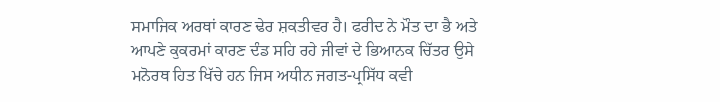ਸਮਾਜਿਕ ਅਰਥਾਂ ਕਾਰਣ ਢੇਰ ਸ਼ਕਤੀਵਰ ਹੈ। ਫਰੀਦ ਨੇ ਮੌਤ ਦਾ ਭੈ ਅਤੇ ਆਪਣੇ ਕੁਕਰਮਾਂ ਕਾਰਣ ਦੰਡ ਸਹਿ ਰਹੇ ਜੀਵਾਂ ਦੇ ਭਿਆਨਕ ਚਿੱਤਰ ਉਸੇ ਮਨੋਰਥ ਹਿਤ ਖਿੱਚੇ ਹਨ ਜਿਸ ਅਧੀਨ ਜਗਤ-ਪ੍ਰਸਿੱਧ ਕਵੀ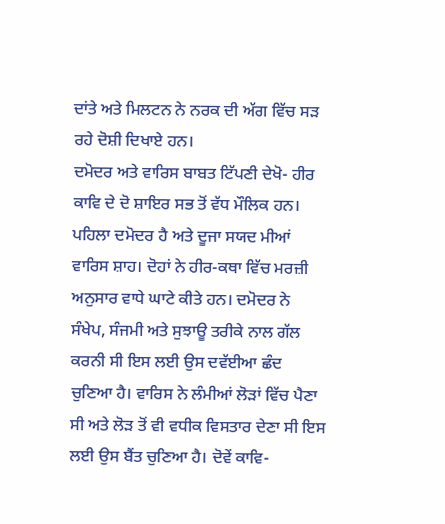ਦਾਂਤੇ ਅਤੇ ਮਿਲਟਨ ਨੇ ਨਰਕ ਦੀ ਅੱਗ ਵਿੱਚ ਸੜ ਰਹੇ ਦੋਸ਼ੀ ਦਿਖਾਏ ਹਨ।
ਦਮੋਦਰ ਅਤੇ ਵਾਰਿਸ ਬਾਬਤ ਟਿੱਪਣੀ ਦੇਖੋ- ਹੀਰ ਕਾਵਿ ਦੇ ਦੋ ਸ਼ਾਇਰ ਸਭ ਤੋਂ ਵੱਧ ਮੌਲਿਕ ਹਨ। ਪਹਿਲਾ ਦਮੋਦਰ ਹੈ ਅਤੇ ਦੂਜਾ ਸਯਦ ਮੀਆਂ ਵਾਰਿਸ ਸ਼ਾਹ। ਦੋਹਾਂ ਨੇ ਹੀਰ-ਕਥਾ ਵਿੱਚ ਮਰਜ਼ੀ ਅਨੁਸਾਰ ਵਾਧੇ ਘਾਟੇ ਕੀਤੇ ਹਨ। ਦਮੋਦਰ ਨੇ ਸੰਖੇਪ, ਸੰਜਮੀ ਅਤੇ ਸੁਝਾਊ ਤਰੀਕੇ ਨਾਲ ਗੱਲ ਕਰਨੀ ਸੀ ਇਸ ਲਈ ਉਸ ਦਵੱਈਆ ਛੰਦ ਚੁਣਿਆ ਹੈ। ਵਾਰਿਸ ਨੇ ਲੰਮੀਆਂ ਲੋੜਾਂ ਵਿੱਚ ਪੈਣਾ ਸੀ ਅਤੇ ਲੋੜ ਤੋਂ ਵੀ ਵਧੀਕ ਵਿਸਤਾਰ ਦੇਣਾ ਸੀ ਇਸ ਲਈ ਉਸ ਬੈਂਤ ਚੁਣਿਆ ਹੈ। ਦੋਵੇਂ ਕਾਵਿ-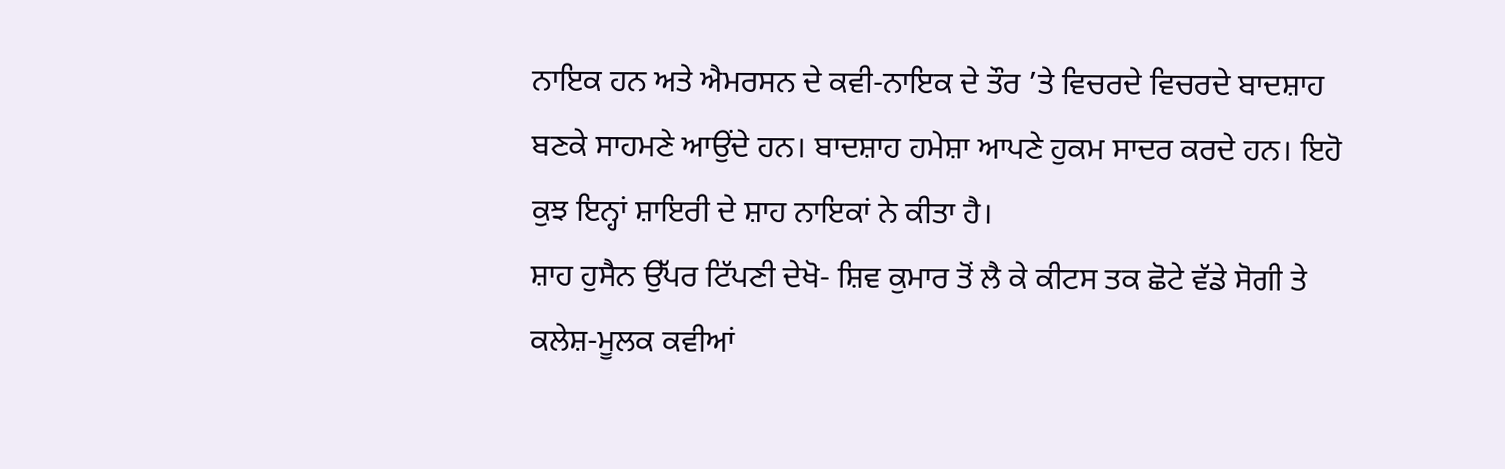ਨਾਇਕ ਹਨ ਅਤੇ ਐਮਰਸਨ ਦੇ ਕਵੀ-ਨਾਇਕ ਦੇ ਤੌਰ ’ਤੇ ਵਿਚਰਦੇ ਵਿਚਰਦੇ ਬਾਦਸ਼ਾਹ ਬਣਕੇ ਸਾਹਮਣੇ ਆਉਂਦੇ ਹਨ। ਬਾਦਸ਼ਾਹ ਹਮੇਸ਼ਾ ਆਪਣੇ ਹੁਕਮ ਸਾਦਰ ਕਰਦੇ ਹਨ। ਇਹੋ ਕੁਝ ਇਨ੍ਹਾਂ ਸ਼ਾਇਰੀ ਦੇ ਸ਼ਾਹ ਨਾਇਕਾਂ ਨੇ ਕੀਤਾ ਹੈ।
ਸ਼ਾਹ ਹੁਸੈਨ ਉੱਪਰ ਟਿੱਪਣੀ ਦੇਖੋ- ਸ਼ਿਵ ਕੁਮਾਰ ਤੋਂ ਲੈ ਕੇ ਕੀਟਸ ਤਕ ਛੋਟੇ ਵੱਡੇ ਸੋਗੀ ਤੇ ਕਲੇਸ਼-ਮੂਲਕ ਕਵੀਆਂ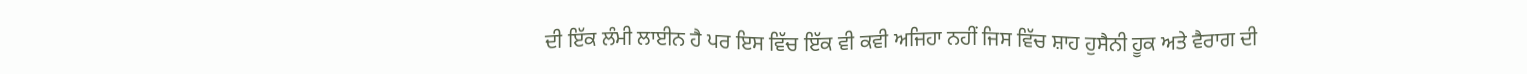ਦੀ ਇੱਕ ਲੰਮੀ ਲਾਈਨ ਹੈ ਪਰ ਇਸ ਵਿੱਚ ਇੱਕ ਵੀ ਕਵੀ ਅਜਿਹਾ ਨਹੀਂ ਜਿਸ ਵਿੱਚ ਸ਼ਾਹ ਹੁਸੈਨੀ ਹੂਕ ਅਤੇ ਵੈਰਾਗ ਦੀ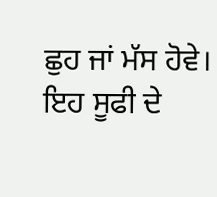ਛੁਹ ਜਾਂ ਮੱਸ ਹੋਵੇ। ਇਹ ਸੂਫੀ ਦੇ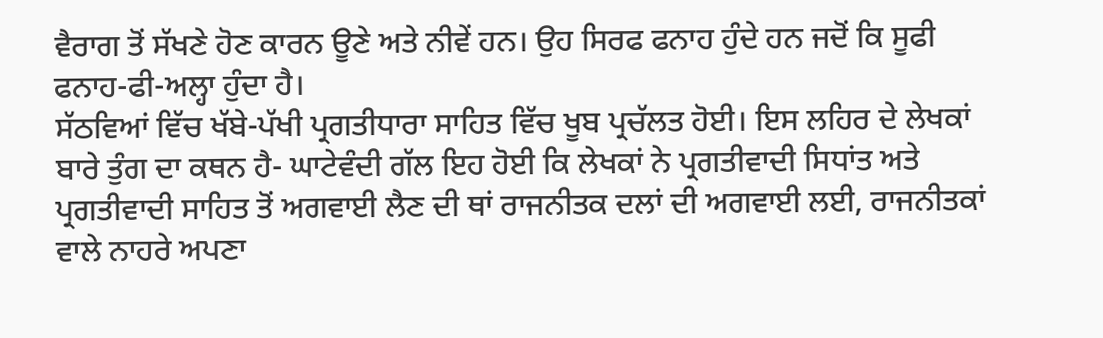ਵੈਰਾਗ ਤੋਂ ਸੱਖਣੇ ਹੋਣ ਕਾਰਨ ਊਣੇ ਅਤੇ ਨੀਵੇਂ ਹਨ। ਉਹ ਸਿਰਫ ਫਨਾਹ ਹੁੰਦੇ ਹਨ ਜਦੋਂ ਕਿ ਸੂਫੀ ਫਨਾਹ-ਫੀ-ਅਲ੍ਹਾ ਹੁੰਦਾ ਹੈ।
ਸੱਠਵਿਆਂ ਵਿੱਚ ਖੱਬੇ-ਪੱਖੀ ਪ੍ਰਗਤੀਧਾਰਾ ਸਾਹਿਤ ਵਿੱਚ ਖੂਬ ਪ੍ਰਚੱਲਤ ਹੋਈ। ਇਸ ਲਹਿਰ ਦੇ ਲੇਖਕਾਂ ਬਾਰੇ ਤੁੰਗ ਦਾ ਕਥਨ ਹੈ- ਘਾਟੇਵੰਦੀ ਗੱਲ ਇਹ ਹੋਈ ਕਿ ਲੇਖਕਾਂ ਨੇ ਪ੍ਰਗਤੀਵਾਦੀ ਸਿਧਾਂਤ ਅਤੇ ਪ੍ਰਗਤੀਵਾਦੀ ਸਾਹਿਤ ਤੋਂ ਅਗਵਾਈ ਲੈਣ ਦੀ ਥਾਂ ਰਾਜਨੀਤਕ ਦਲਾਂ ਦੀ ਅਗਵਾਈ ਲਈ, ਰਾਜਨੀਤਕਾਂ ਵਾਲੇ ਨਾਹਰੇ ਅਪਣਾ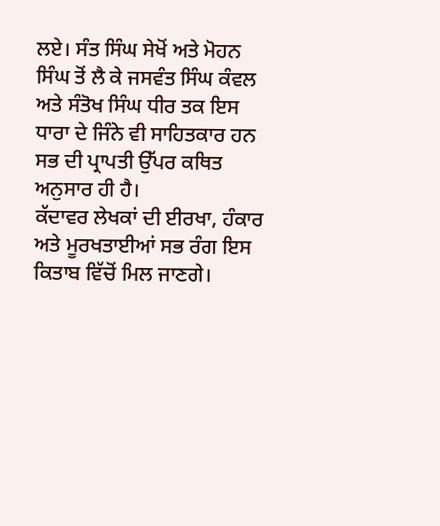ਲਏ। ਸੰਤ ਸਿੰਘ ਸੇਖੋਂ ਅਤੇ ਮੋਹਨ ਸਿੰਘ ਤੋਂ ਲੈ ਕੇ ਜਸਵੰਤ ਸਿੰਘ ਕੰਵਲ ਅਤੇ ਸੰਤੋਖ ਸਿੰਘ ਧੀਰ ਤਕ ਇਸ ਧਾਰਾ ਦੇ ਜਿੰਨੇ ਵੀ ਸਾਹਿਤਕਾਰ ਹਨ ਸਭ ਦੀ ਪ੍ਰਾਪਤੀ ਉੱਪਰ ਕਥਿਤ ਅਨੁਸਾਰ ਹੀ ਹੈ।
ਕੱਦਾਵਰ ਲੇਖਕਾਂ ਦੀ ਈਰਖਾ, ਹੰਕਾਰ ਅਤੇ ਮੂਰਖਤਾਈਆਂ ਸਭ ਰੰਗ ਇਸ ਕਿਤਾਬ ਵਿੱਚੋਂ ਮਿਲ ਜਾਣਗੇ।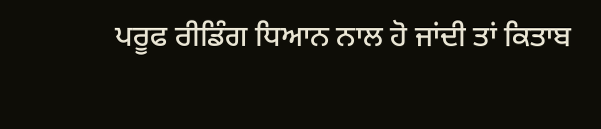ਪਰੂਫ ਰੀਡਿੰਗ ਧਿਆਨ ਨਾਲ ਹੋ ਜਾਂਦੀ ਤਾਂ ਕਿਤਾਬ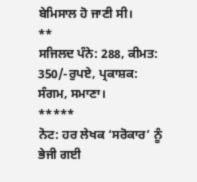ਬੇਮਿਸਾਲ ਹੋ ਜਾਣੀ ਸੀ।
**
ਸਜਿਲਦ ਪੰਨੇ: 288, ਕੀਮਤ: 350/-ਰੁਪਏ, ਪ੍ਰਕਾਸ਼ਕ: ਸੰਗਮ, ਸਮਾਣਾ।
*****
ਨੋਟ: ਹਰ ਲੇਖਕ ‘ਸਰੋਕਾਰ’ ਨੂੰ ਭੇਜੀ ਗਈ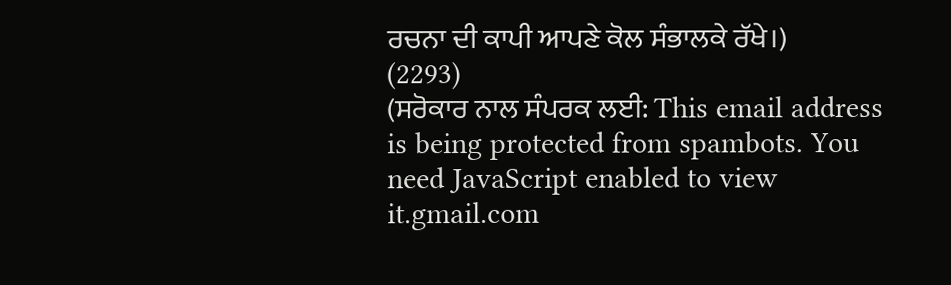ਰਚਨਾ ਦੀ ਕਾਪੀ ਆਪਣੇ ਕੋਲ ਸੰਭਾਲਕੇ ਰੱਖੇ।)
(2293)
(ਸਰੋਕਾਰ ਨਾਲ ਸੰਪਰਕ ਲਈ: This email address is being protected from spambots. You need JavaScript enabled to view it.gmail.com